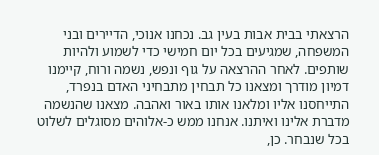הרצאתי בבית אבות בעין גב. נכחנו אנוכי, הדיירים ובני המשפחה, שמגיעים בכל יום חמישי כדי לשמוע ולהיות שותפים. לאחר ההרצאה על גוף ונפש, נשמה ורוח, קיימנו דמיון מודרך ומצאנו כל תבחין מתבחיני האדם בנפרד, התייחסנו אליו ומלאנו אותו באור ואהבה. מצאנו שהנשמה מדברת אלינו ואיתנו. אנחנו ממש כ-אלוהים מסוגלים לשלוט בכל שנבחר. כן,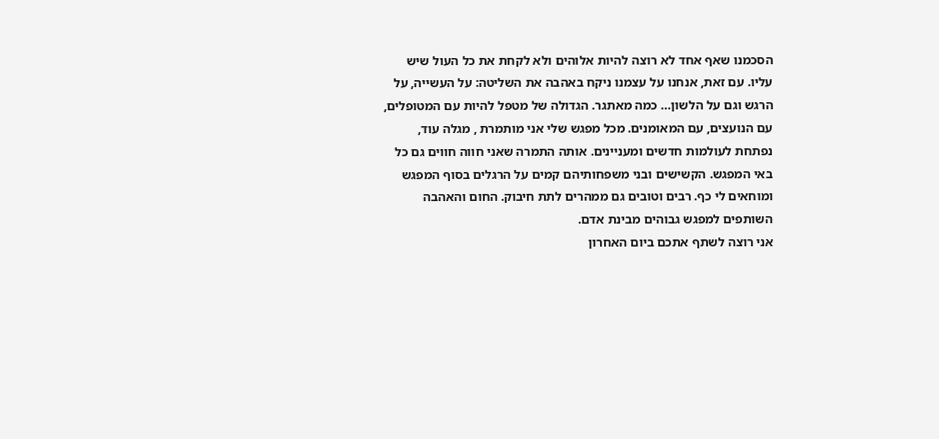הסכמנו שאף אחד לא רוצה להיות אלוהים ולא לקחת את כל העול שיש עליו. עם זאת, אנחנו על עצמנו ניקח באהבה את השליטה: על העשייה, על הרגש וגם על הלשון… כמה מאתגר. הגדולה של מטפל להיות עם המטופלים, עם הנועצים, עם המאומנים. מכל מפגש שלי אני מותמרת , מגלה עוד, נפתחת לעולמות חדשים ומעניינים. אותה התמרה שאני חווה חווים גם כל באי המפגש. הקשישים ובני משפחותיהם קמים על הרגלים בסוף המפגש ומוחאים לי כף. רבים וטובים גם ממהרים לתת חיבוק. החום והאהבה השותפים למפגש גבוהים מבינת אדם.
אני רוצה לשתף אתכם ביום האחרון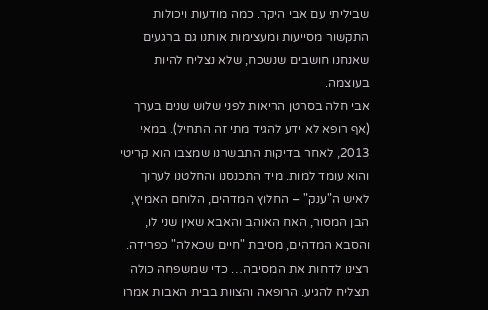שביליתי עם אבי היקר. כמה מודעות ויכולות התקשור מסייעות ומעצימות אותנו גם ברגעים שאנחנו חושבים שנשכח, שלא נצליח להיות בעוצמה.
אבי חלה בסרטן הריאות לפני שלוש שנים בערך (אף רופא לא ידע להגיד מתי זה התחיל). במאי 2013, לאחר בדיקות התבשרנו שמצבו הוא קריטי והוא עומד למות. מיד התכנסנו והחלטנו לערוך לאיש ה"ענק" – החלוץ המדהים, הלוחם האמיץ, הבן המסור, האח האוהב והאבא שאין שני לו, והסבא המדהים, מסיבת "חיים שכאלה" כפרידה. רצינו לדחות את המסיבה… כדי שמשפחה כולה תצליח להגיע. הרופאה והצוות בבית האבות אמרו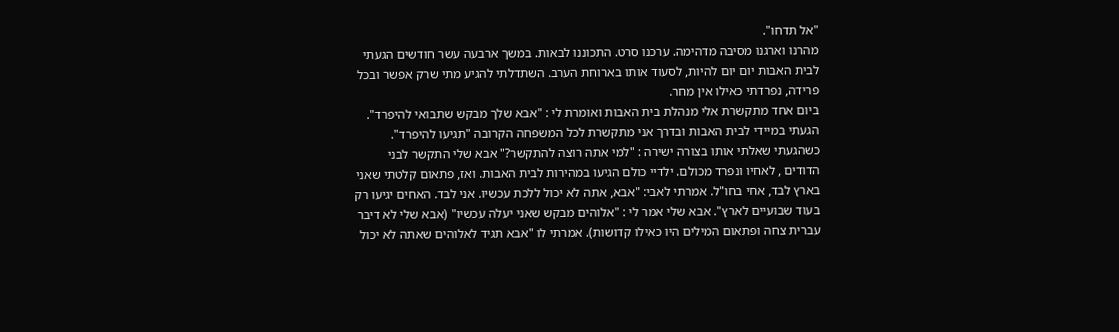"אל תדחו".
מהרנו וארגנו מסיבה מדהימה. ערכנו סרט. התכוננו לבאות. במשך ארבעה עשר חודשים הגעתי לבית האבות יום יום להיות, לסעוד אותו בארוחת הערב. השתדלתי להגיע מתי שרק אפשר ובכל פרידה, נפרדתי כאילו אין מחר.
ביום אחד מתקשרת אלי מנהלת בית האבות ואומרת לי : "אבא שלך מבקש שתבואי להיפרד". הגעתי במיידי לבית האבות ובדרך אני מתקשרת לכל המשפחה הקרובה "תגיעו להיפרד". כשהגעתי שאלתי אותו בצורה ישירה : "למי אתה רוצה להתקשר?" אבא שלי התקשר לבני הדודים , לאחיו ונפרד מכולם. ילדיי כולם הגיעו במהירות לבית האבות. ואז, פתאום קלטתי שאני בארץ לבד, אחי בחו"ל. אמרתי לאבי: "אבא, אתה לא יכול ללכת עכשיו. אני לבד. האחים יגיעו רק בעוד שבועיים לארץ". אבא שלי אמר לי : "אלוהים מבקש שאני יעלה עכשיו" (אבא שלי לא דיבר עברית צחה ופתאום המילים היו כאילו קדושות). אמרתי לו "אבא תגיד לאלוהים שאתה לא יכול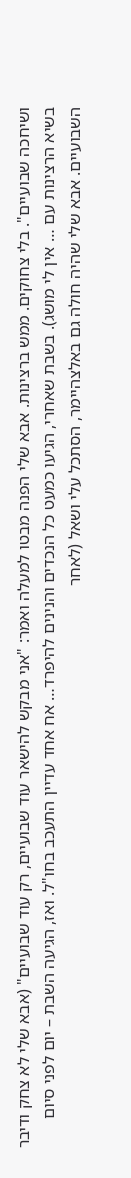ושיחכה שבועיים". בלי צחוקים. ממש ברצינות. אבא שלי הפנה מבטו למעלה ואמר: "אני מבקש להישאר עוד שבועיים, רק עוד שבועיים" (אבא שלי לא צחק ודיבר בשיא הרצינות עם … אין לי מושג). בשבת שאחרי, הגיעו כמעט כל הנכדים והנינים להיפרד… אח אחד עדיין התעכב בחו"ל. ואז, הגיעה השבת – יום לפני סיום השבועיים. אבא שלי שהיה חולה גם באלצהיימר, הסתכל עלי ושאל (לאחר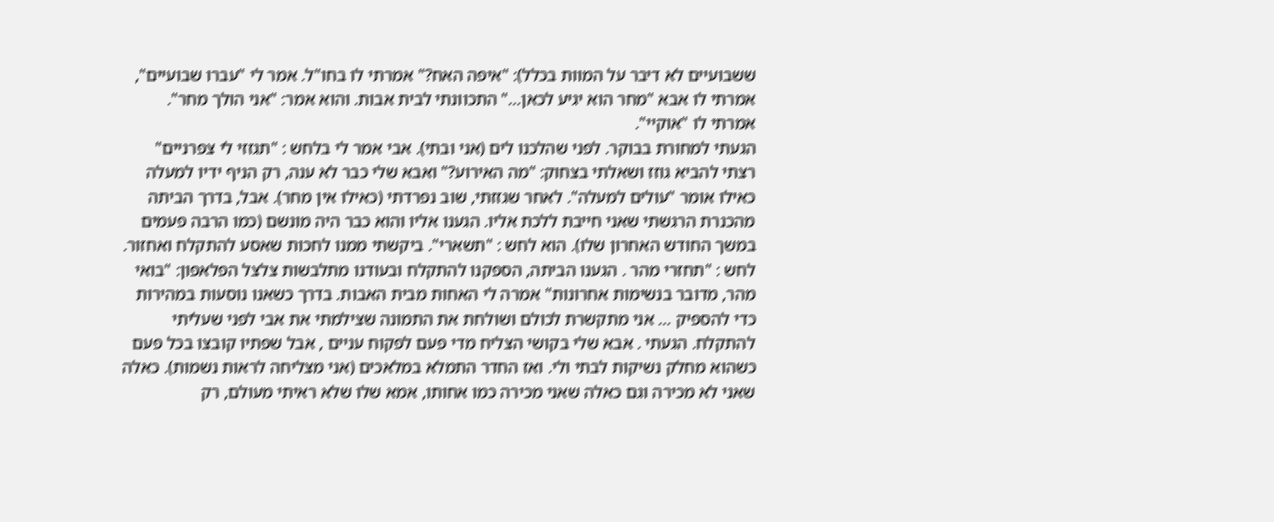ששבועיים לא דיבר על המוות בכלל): "איפה האח?" אמרתי לו בחו"ל. אמר לי "עברו שבועיים", אמרתי לו אבא "מחר הוא יגיע לכאן…" התכוונתי לבית אבות. והוא אמר: "אני הולך מחר". אמרתי לו "אוקיי".
הגעתי למחורת בבוקר. לפני שהלכנו לים (אני ובתי). אבי אמר לי בלחש : "תגזזי לי צפרניים" רצתי להביא גוזז ושאלתי בצחוק: "מה האירוע?" ואבא שלי כבר לא ענה, רק הניף ידיו למעלה כאילו אומר "עולים למעלה". לאחר שגזזתי, שוב נפרדתי (כאילו אין מחר). אבל, בדרך הביתה מהכנרת הרגשתי שאני חייבת ללכת אליו. הגענו אליו והוא כבר היה מונשם (כמו הרבה פעמים במשך החודש האחרון שלו). הוא לחש : "תשארי". ביקשתי ממנו לחכות שאסע להתקלח ואחזור. לחש : "תחזרי מהר . הגענו הביתה, הספקנו להתקלח ובעודנו מתלבשות צלצל הפלאפון: "בואי מהר, מדובר בנשימות אחרונות" אמרה לי האחות מבית האבות. בדרך כשאנו נוסעות במהירות כדי להספיק … אני מתקשרת לכולם ושולחת את התמונה שצילמתי את אבי לפני שעליתי להתקלח. הגעתי . אבא שלי בקושי הצליח מדי פעם לפקוח עניים , אבל שפתיו קובצו בכל פעם כשהוא מחלק נשיקות לבתי ולי. ואז החדר התמלא במלאכים (אני מצליחה לראות נשמות). כאלה שאני לא מכירה וגם כאלה שאני מכירה כמו אחותו, אמא שלו שלא ראיתי מעולם, רק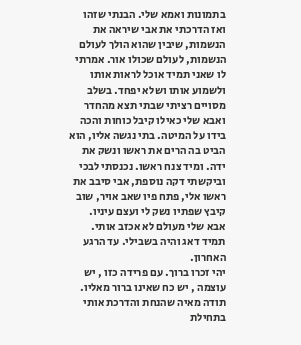בתמונות ואמא שלי. הבנתי שזהו ואז הדרכתי את אבי שיראה את הנשמות, שיבין שהוא הולך לעולם הנשמות, לעולם שכולו אור. אמרתי לו שאני תמיד אוכל לראות אותו ולשמוע אותו ושלא יפחד. בשלב מסויים רציתי שבתי תצא מהחדר ואבא שלי כאילו קיבל כוחות והכה בידו על המיטה. בתי נגשה אליו, הוא הביט בה הרים את ראשו ונשק את ידה. ומיד צנח ראשו. נכנסתי לבכי וביקשתי דקה נוספת, אבי סיבב את ראשו אלי, פתח פיו שאב אויר, שוב קיבץ שפתיו נשק לי ועצם עיניו.
אבא שלי מעולם לא אכזב אותי. תמיד דאג והיה בשבילי. עד הרגע האחרון.
יהי זכרו ברוך. עם פרידה כזו , יש עוצמה , יש כח שאינו ברור מאליו.
תודה מאיה שהנחת והדרכת אותי בתחילת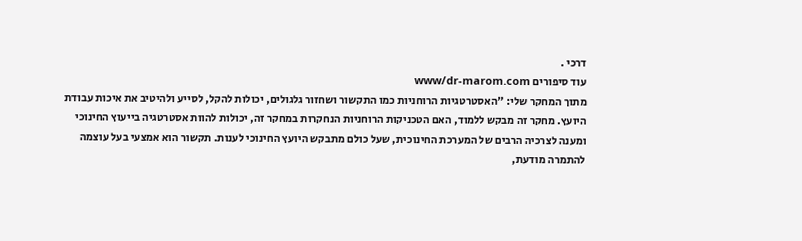דרכי .
עוד סיפורים www/dr-marom.com
מתוך המחקר שלי: "האסטרטגיות הרוחניות כמו התקשור ושחזור גלגולים, יכולות להקל, לסייע ולהיטיב את איכות עבודת היועץ. מחקר זה מבקש ללמוד, האם הטכניקות הרוחניות הנחקרות במחקר זה, יכולות להוות אסטרטגיה בייעוץ החינוכי ומענה לצרכיה הרבים של המערכת החינוכית, שעל כולם מתבקש היועץ החינוכי לענות. תקשור הוא אמצעי בעל עוצמה להתמרה מודעת,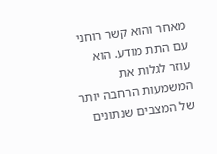מאחר והוא קשר רוחני עם התת מודע. הוא עוזר לגלות את המשמעות הרחבה יותר של המצבים שנתונים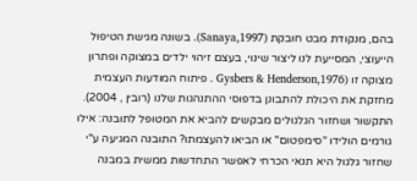בהם, מנקודת מבט חובקת (1997,Sanaya). בשונה מגישת הטיפול הייעוצי, המסייעת לנו ליצור שינוי, בעצם זיהוי ילדים במצוקה ופתרון מצוקה זו (Gysbers & Henderson,1976 . פיתוח המודעות העצמית מחזקת את היכולת להתבונן בדפוסי ההתנהגות שלנו (רובין , 2004). התקשור ושחזור הגלגולים מבקשים להביא את המטופל לתובנה: אילו גורמים הולידו "סימפטום" או הביאו להעצמתו? התובנה המגיעה ע"י שחזור גלגול היא תנאי הכרחי לאפשר התחדשות ממשית במבנה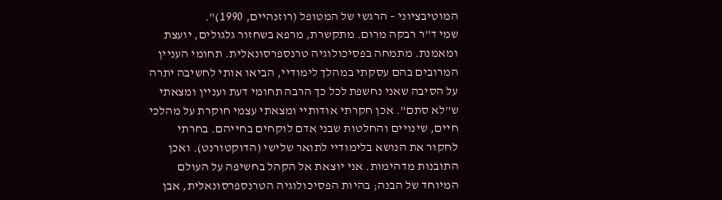המוטיבציוני – הרגשי של המטופל (רוזנהיים, 1990)".
שמי ד"ר רבקה מרום. מתקשרת, מרפא בשחזור גלגולים, יועצת ומאמנת. מתמחה בפסיכולוגיה טרנספרסונאלית. תחומי העניין המרובים בהם עסקתי במהלך לימודיי, הביאו אותי לחשיבה יתרה על הסיבה שאני נחשפת לכל כך הרבה תחומי דעת ועניין ומצאתי ש"לא סתם". אכן חקרתי אודותיי ומצאתי עצמי חוקרת על מהלכי חיים, שינויים והחלטות שבני אדם לוקחים בחייהם. בחרתי לחקור את הנושא בלימודיי לתואר שלישי (הדוקטורנט). ואכן התובנות מדהימות. אני יוצאת אל הקהל בחשיפה על העולם המיוחד של הבנה; בהיות הפסיכולוגיה הטרנספרסונאלית, אבן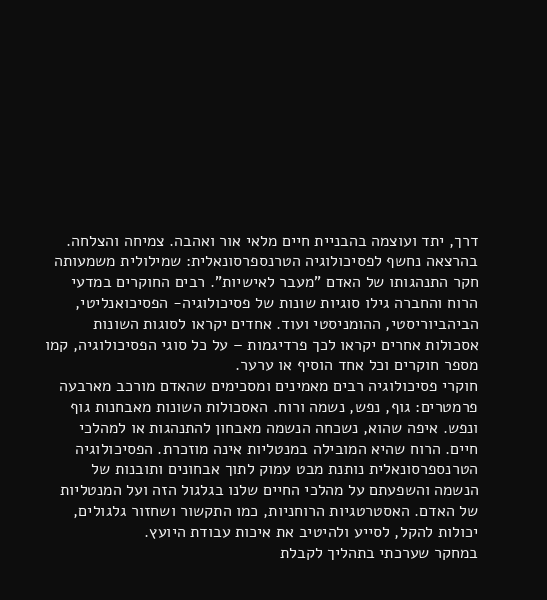דרך, יתד ועוצמה בהבניית חיים מלאי אור ואהבה. צמיחה והצלחה.
בהרצאה נחשף לפסיכולוגיה הטרנספרסונאלית: שמילולית משמעותה חקר התנהגותו של האדם "מעבר לאישיות". רבים החוקרים במדעי הרוח והחברה גילו סוגיות שונות של פסיכולוגיה- הפסיכואנליטי, הביהביוריסטי, ההומניסטי ועוד. אחדים יקראו לסוגות השונות אסכולות אחרים יקראו לכך פרדיגמות – על כל סוגי הפסיכולוגיה, קמו מספר חוקרים וכל אחד הוסיף או ערער.
חוקרי פסיכולוגיה רבים מאמינים ומסכימים שהאדם מורכב מארבעה פרמטרים: גוף, נפש, נשמה ורוח. האסכולות השונות מאבחנות גוף ונפש. איפה שהוא, נשכחה הנשמה מאבחון להתנהגות או למהלכי חיים. הרוח שהיא המובילה במנטליות אינה מוזכרת. הפסיכולוגיה הטרנספרסונאלית נותנת מבט עמוק לתוך אבחונים ותובנות של הנשמה והשפעתם על מהלכי החיים שלנו בגלגול הזה ועל המנטליות של האדם. האסטרטגיות הרוחניות, כמו התקשור ושחזור גלגולים, יכולות להקל, לסייע ולהיטיב את איכות עבודת היועץ.
במחקר שערכתי בתהליך לקבלת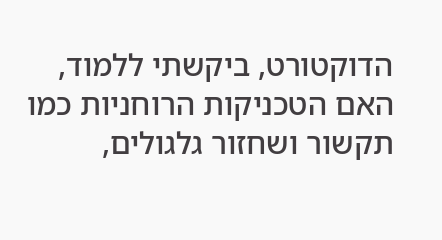הדוקטורט, ביקשתי ללמוד, האם הטכניקות הרוחניות כמו תקשור ושחזור גלגולים,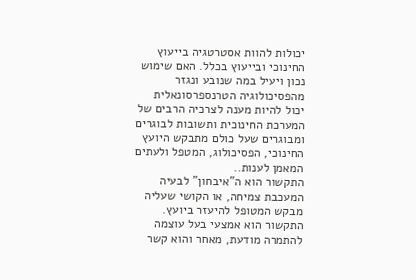יכולות להוות אסטרטגיה בייעוץ החינוכי ובייעוץ בכלל. האם שימוש נכון ויעיל במה שנובע ונגזר מהפסיכולוגיה הטרנספרסונאלית יכול להיות מענה לצרכיה הרבים של המערכת החינוכית ותשובות לבוגרים ומבוגרים שעל כולם מתבקש היועץ החינוכי, הפסיכולוג, המטפל ולעתים המאמן לענות..
התקשור הוא ה"איבחון" לבעיה המעכבת צמיחה, או הקושי שעליה מבקש המטופל להיעזר ביועץ. התקשור הוא אמצעי בעל עוצמה להתמרה מודעת, מאחר והוא קשר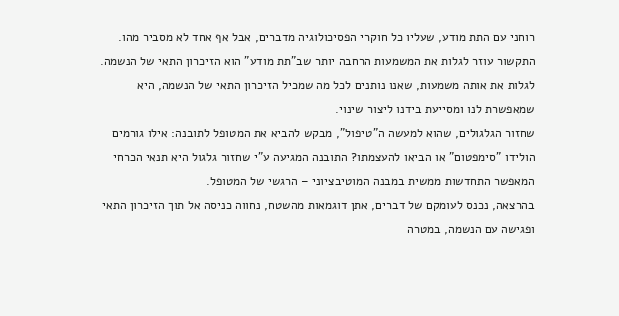רוחני עם התת מודע, שעליו כל חוקרי הפסיכולוגיה מדברים, אבל אף אחד לא מסביר מהו. התקשור עוזר לגלות את המשמעות הרחבה יותר שב"תת מודע" הוא הזיכרון התאי של הנשמה. לגלות את אותה משמעות, שאנו נותנים לכל מה שמכיל הזיכרון התאי של הנשמה, היא שמאפשרת לנו ומסייעת בידנו ליצור שינוי.
שחזור הגלגולים, שהוא למעשה ה"טיפול", מבקש להביא את המטופל לתובנה: אילו גורמים הולידו "סימפטום" או הביאו להעצמתו? התובנה המגיעה ע"י שחזור גלגול היא תנאי הכרחי המאפשר התחדשות ממשית במבנה המוטיבציוני – הרגשי של המטופל.
בהרצאה, נכנס לעומקם של דברים, אתן דוגמאות מהשטח, נחווה כניסה אל תוך הזיכרון התאי ופגישה עם הנשמה, במטרה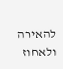להאירה ולאחוז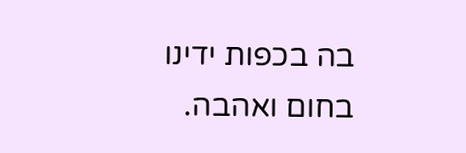בה בכפות ידינו בחום ואהבה.